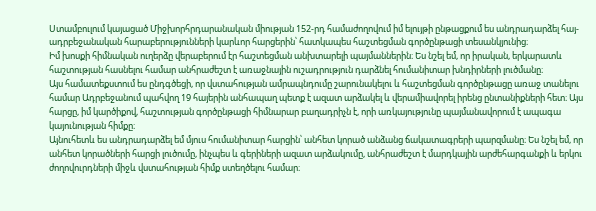Ստամբուլում կայացած Միջխորհրդարանական միության 152-րդ համաժողովում իմ ելույթի ընթացքում ես անդրադարձել հայ-ադրբեջանական հարաբերությունների կարևոր հարցերին՝ հատկապես հաշտեցման գործընթացի տեսանկյունից։
Իմ խոսքի հիմնական ուղերձը վերաբերում էր հաշտեցման անխտարելի պայմաններին։ Ես նշել եմ, որ իրական, երկարատև հաշտության հասնելու համար անհրաժեշտ է առաջնային ուշադրություն դարձնել հումանիտար խնդիրների լուծմանը։
Այս համատեքստում ես ընդգծեցի, որ վստահության ամրապնդումը շարունակելու և հաշտեցման գործընթացը առաջ տանելու համար Ադրբեջանում պահվող 19 հայերին անհապաղ պետք է ազատ արձակել և վերամիավորել իրենց ընտանիքների հետ։ Այս հարցը, իմ կարծիքով, հաշտության գործընթացի հիմնարար բաղադրիչն է, որի առկայությունը պայմանավորում է ապագա կայունության հիմքը։
Այնուհետև ես անդրադարձել եմ մյուս հումանիտար հարցին՝ անհետ կորած անձանց ճակատագրերի պարզմանը։ Ես նշել եմ, որ անհետ կորածների հարցի լուծումը, ինչպես և գերիների ազատ արձակումը, անհրաժեշտ է մարդկային արժեհարգանքի և երկու ժողովուրդների միջև վստահության հիմք ստեղծելու համար։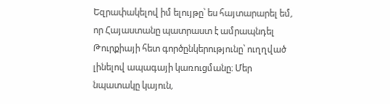Եզրափակելով իմ ելույթը՝ ես հայտարարել եմ, որ Հայաստանը պատրաստ է ամրապնդել Թուրքիայի հետ գործընկերությունը՝ ուղղված լինելով ապագայի կառուցմանը։ Մեր նպատակը կայուն,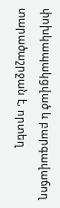փոխկապակցված և բարգավաճող տարածաշրջան է, որտեղ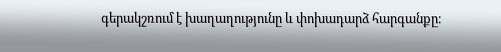գերակշռում է խաղաղությունը և փոխադարձ հարգանքը։